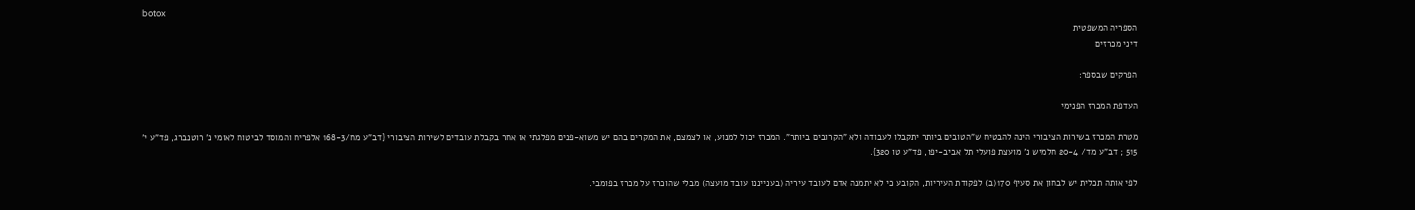botox
הספריה המשפטית
דיני מכרזים

הפרקים שבספר:

העדפת המכרז הפנימי

מטרת המכרז בשירות הציבורי הינה להבטיח ש"הטובים ביותר יתקבלו לעבודה ולא "הקרובים ביותר". המכרז יכול למנוע, או לצמצם, את המקרים בהם יש משוא-פנים מפלגתי או אחר בקבלת עובדים לשירות הציבורי {דב"ע מח/168-3 אלפריח והמוסד לביטוח לאומי נ' רוטנברג, פד"ע י' 515 ; דב"ע מד/ 20-4 חלמיש נ' מועצת פועלי תל אביב-יפו, פד"ע טו 320}.

לפי אותה תכלית יש לבחון את סעיף 170(ב) לפקודת העיריות, הקובע כי לא יתמנה אדם לעובד עיריה (בענייננו עובד מועצה) מבלי שהוכרז על מכרז בפומבי.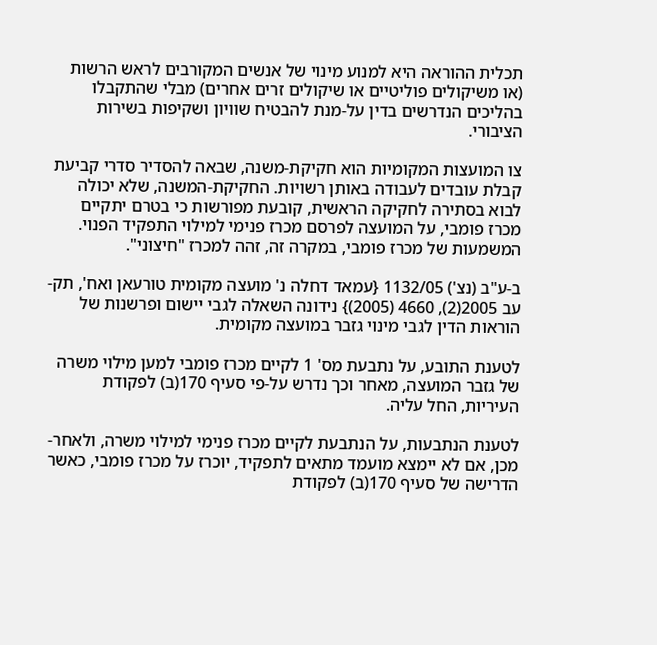תכלית ההוראה היא למנוע מינוי של אנשים המקורבים לראש הרשות (או משיקולים פוליטיים או שיקולים זרים אחרים) מבלי שהתקבלו בהליכים הנדרשים בדין על-מנת להבטיח שוויון ושקיפות בשירות הציבורי.

צו המועצות המקומיות הוא חקיקת-משנה, שבאה להסדיר סדרי קביעת קבלת עובדים לעבודה באותן רשויות. החקיקת-המשנה, שלא יכולה לבוא בסתירה לחקיקה הראשית, קובעת מפורשות כי בטרם יתקיים מכרז פומבי, על המועצה לפרסם מכרז פנימי למילוי התפקיד הפנוי. המשמעות של מכרז פומבי, במקרה זה, זהה למכרז "חיצוני".

ב-ע"ב (נצ') 1132/05 {עמאד דחלה נ' מועצה מקומית טורעאן ואח', תק-עב 2005(2), 4660 (2005)} נידונה השאלה לגבי יישום ופרשנות של הוראות הדין לגבי מינוי גזבר במועצה מקומית.

לטענת התובע, על נתבעת מס' 1 לקיים מכרז פומבי למען מילוי משרה של גזבר המועצה, מאחר וכך נדרש על-פי סעיף 170(ב) לפקודת העיריות, החל עליה.

לטענת הנתבעות, על הנתבעת לקיים מכרז פנימי למילוי משרה, ולאחר-מכן, אם לא יימצא מועמד מתאים לתפקיד, יוכרז על מכרז פומבי, כאשר הדרישה של סעיף 170(ב) לפקודת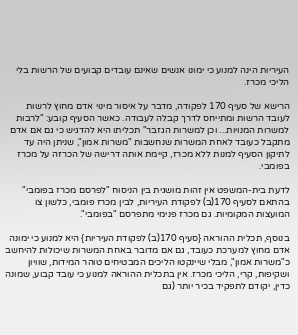העיריות הינה למנוע כי ימונו אנשים שאינם עובדים קבועים של הרשות בלי הליכי מכרז.

הרישא של סעיף 170 לפקודה, מדבר על איסור מינוי אדם מחוץ לרשות לעובד הרשות ומתייחס לדרך קבלה לעבודה. כאשר הסעיף קובע: "לרבות למשרות המנויות... וכן למשרות הגזבר" תכליתו היא להדגיש כי גם אם אדם מתקבל כעובד לאחת המשרות שנחשבות "משרות אמון", שניתן היה עד לתיקון הסעיף למנות ללא מכרז, קיימת אותה דרישה של הכרזה על מכרז בפומבי.

לדעת בית-המשפט אין זהות מושגית בין הניסוח "לפרסם מכרז בפומבי" בהתאם לסעיף 170(ב) לפקודת העיריות, לבין מכרז פומבי, כלשון צו המועצות המקומיות. גם מכרז פנימי מתפרסם "בפומבי".

בנוסף, תכלית ההוראה {סעיף 170(ב) לפקודת העיריות} היא למנוע כי ימונה אדם מחוץ למערכת כעובד, גם אם מדובר באחת המשרות שיכולות להיחשב כ"משרות אמון", מבלי שיינקטו הליכים המבטיחים טוהר המידות, שוויון ושקיפות, קרי, הליכי מכרז. אין בתכלית ההוראה למנוע כי עובד קבוע, שמונה כדין, יקודם לתפקיד בכיר יותר (גם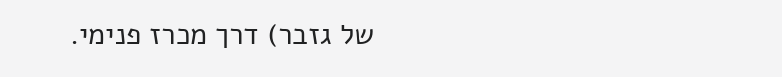של גזבר) דרך מכרז פנימי.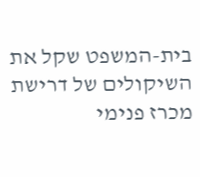בית-המשפט שקל את השיקולים של דרישת מכרז פנימי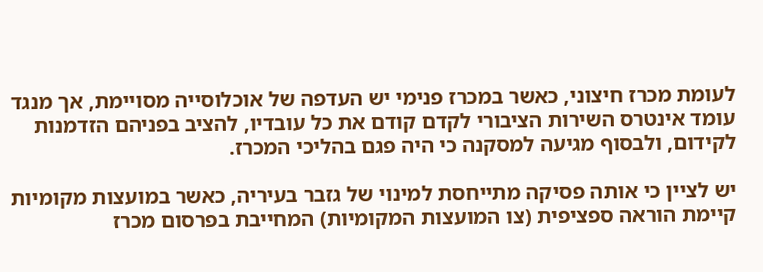לעומת מכרז חיצוני, כאשר במכרז פנימי יש העדפה של אוכלוסייה מסויימת, אך מנגד עומד אינטרס השירות הציבורי לקדם קודם את כל עובדיו, להציב בפניהם הזדמנות לקידום, ולבסוף מגיעה למסקנה כי היה פגם בהליכי המכרז.

יש לציין כי אותה פסיקה מתייחסת למינוי של גזבר בעיריה, כאשר במועצות מקומיות קיימת הוראה ספציפית (צו המועצות המקומיות) המחייבת בפרסום מכרז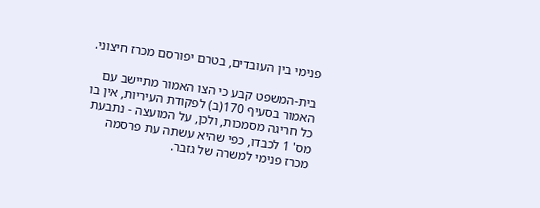פנימי בין העובדים, בטרם יפורסם מכרז חיצוני.

בית-המשפט קבע כי הצו האמור מתיישב עם האמור בסעיף 170(ב) לפקודת העיריות, אין בו כל חריגה מסמכות, ולכן, על המועצה - נתבעת מס' 1 לכבדו, כפי שהיא עשתה עת פרסמה מכרז פנימי למשרה של גזבר.